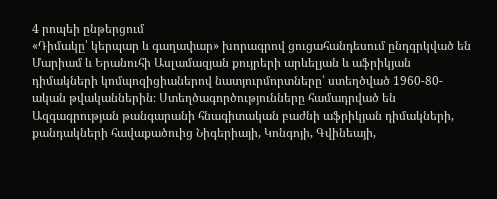4 րոպեի ընթերցում
«Դիմակը՝ կերպար և գաղափար» խորագրով ցուցահանդեսում ընդգրկված են Մարիամ և Երանուհի Ասլամազյան քույրերի արևելյան և աֆրիկյան դիմակների կոմպոզիցիաներով նատյուրմորտները՝ ստեղծված 1960-80-ական թվականներին։ Ստեղծագործությունները համադրված են Ազգագրության թանգարանի հնագիտական բաժնի աֆրիկյան դիմակների, քանդակների հավաքածուից Նիգերիայի, Կոնգոյի, Գվինեայի,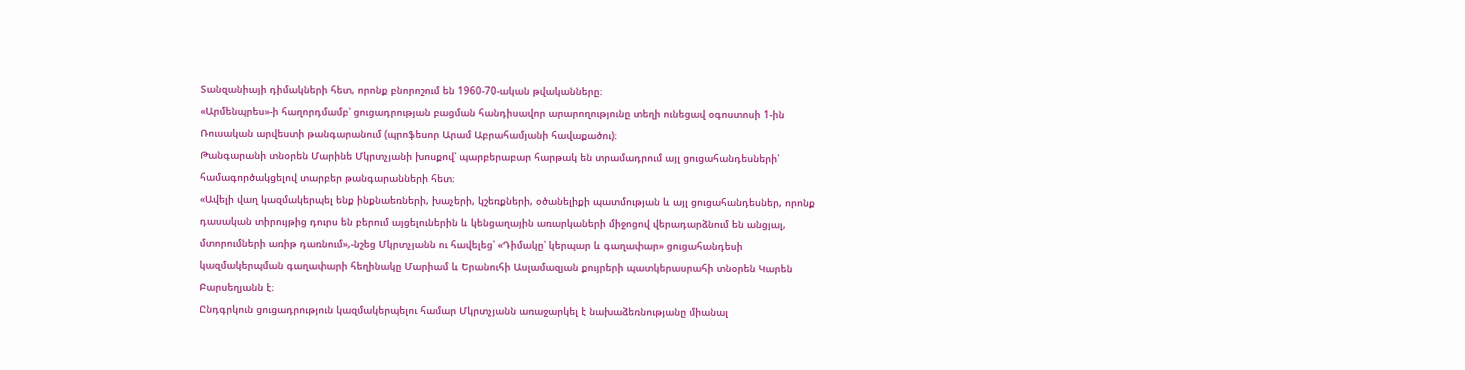Տանզանիայի դիմակների հետ, որոնք բնորոշում են 1960-70-ական թվականները։
«Արմենպրես»-ի հաղորդմամբ՝ ցուցադրության բացման հանդիսավոր արարողությունը տեղի ունեցավ օգոստոսի 1-ին Ռուսական արվեստի թանգարանում (պրոֆեսոր Արամ Աբրահամյանի հավաքածու)։
Թանգարանի տնօրեն Մարինե Մկրտչյանի խոսքով՝ պարբերաբար հարթակ են տրամադրում այլ ցուցահանդեսների՝ համագործակցելով տարբեր թանգարանների հետ։
«Ավելի վաղ կազմակերպել ենք ինքնաեռների, խաչերի, կշեռքների, օծանելիքի պատմության և այլ ցուցահանդեսներ, որոնք դասական տիրույթից դուրս են բերում այցելուներին և կենցաղային առարկաների միջոցով վերադարձնում են անցյալ, մտորումների առիթ դառնում»,-նշեց Մկրտչյանն ու հավելեց՝ «Դիմակը՝ կերպար և գաղափար» ցուցահանդեսի կազմակերպման գաղափարի հեղինակը Մարիամ և Երանուհի Ասլամազյան քույրերի պատկերասրահի տնօրեն Կարեն Բարսեղյանն է։
Ընդգրկուն ցուցադրություն կազմակերպելու համար Մկրտչյանն առաջարկել է նախաձեռնությանը միանալ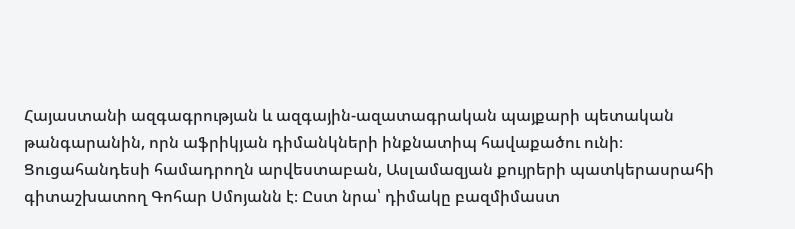Հայաստանի ազգագրության և ազգային-ազատագրական պայքարի պետական թանգարանին, որն աֆրիկյան դիմանկների ինքնատիպ հավաքածու ունի։
Ցուցահանդեսի համադրողն արվեստաբան, Ասլամազյան քույրերի պատկերասրահի գիտաշխատող Գոհար Սմոյանն է։ Ըստ նրա՝ դիմակը բազմիմաստ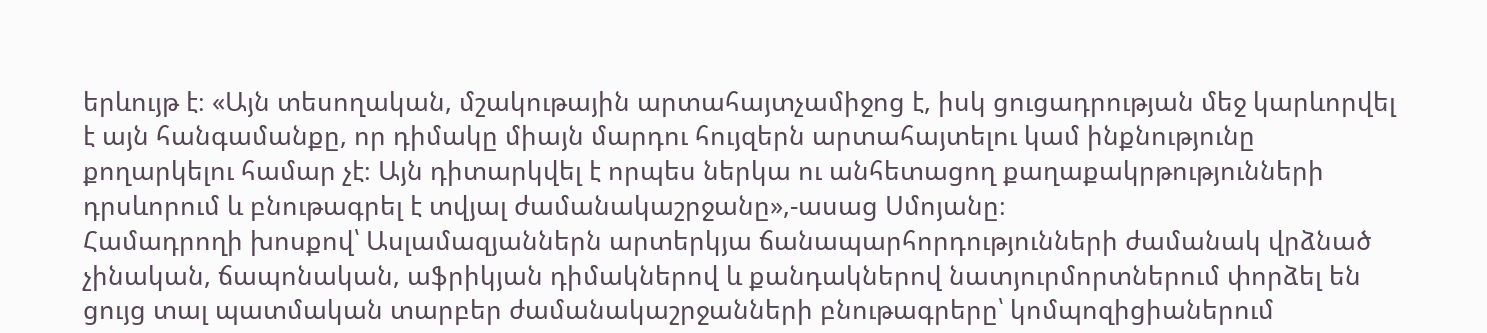երևույթ է։ «Այն տեսողական, մշակութային արտահայտչամիջոց է, իսկ ցուցադրության մեջ կարևորվել է այն հանգամանքը, որ դիմակը միայն մարդու հույզերն արտահայտելու կամ ինքնությունը քողարկելու համար չէ։ Այն դիտարկվել է որպես ներկա ու անհետացող քաղաքակրթությունների դրսևորում և բնութագրել է տվյալ ժամանակաշրջանը»,-ասաց Սմոյանը։
Համադրողի խոսքով՝ Ասլամազյաններն արտերկյա ճանապարհորդությունների ժամանակ վրձնած չինական, ճապոնական, աֆրիկյան դիմակներով և քանդակներով նատյուրմորտներում փորձել են ցույց տալ պատմական տարբեր ժամանակաշրջանների բնութագրերը՝ կոմպոզիցիաներում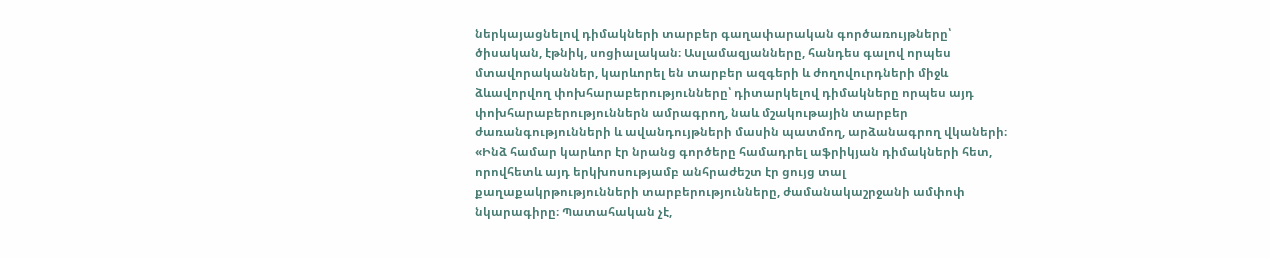ներկայացնելով դիմակների տարբեր գաղափարական գործառույթները՝ ծիսական, էթնիկ, սոցիալական։ Ասլամազյանները, հանդես գալով որպես մտավորականներ, կարևորել են տարբեր ազգերի և ժողովուրդների միջև ձևավորվող փոխհարաբերությունները՝ դիտարկելով դիմակները որպես այդ փոխհարաբերություններն ամրագրող, նաև մշակութային տարբեր ժառանգությունների և ավանդույթների մասին պատմող, արձանագրող վկաների։
«Ինձ համար կարևոր էր նրանց գործերը համադրել աֆրիկյան դիմակների հետ, որովհետև այդ երկխոսությամբ անհրաժեշտ էր ցույց տալ քաղաքակրթությունների տարբերությունները, ժամանակաշրջանի ամփոփ նկարագիրը։ Պատահական չէ,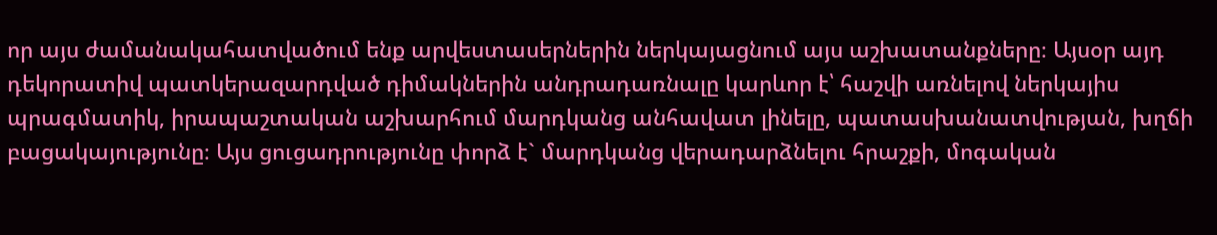որ այս ժամանակահատվածում ենք արվեստասերներին ներկայացնում այս աշխատանքները։ Այսօր այդ դեկորատիվ պատկերազարդված դիմակներին անդրադառնալը կարևոր է՝ հաշվի առնելով ներկայիս պրագմատիկ, իրապաշտական աշխարհում մարդկանց անհավատ լինելը, պատասխանատվության, խղճի բացակայությունը։ Այս ցուցադրությունը փորձ է` մարդկանց վերադարձնելու հրաշքի, մոգական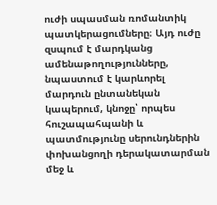ուժի սպասման ռոմանտիկ պատկերացումները։ Այդ ուժը զսպում է մարդկանց ամենաթողությունները, նպաստում է կարևորել մարդուն ընտանեկան կապերում, կնոջը՝ որպես հուշապահպանի և պատմությունը սերունդներին փոխանցողի դերակատարման մեջ և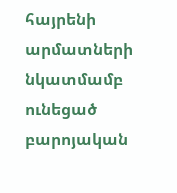հայրենի արմատների նկատմամբ ունեցած բարոյական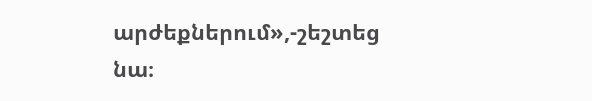արժեքներում»,-շեշտեց նա։